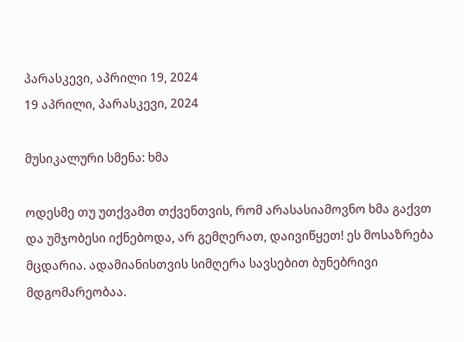პარასკევი, აპრილი 19, 2024
19 აპრილი, პარასკევი, 2024

მუსიკალური სმენა: ხმა

ოდესმე თუ უთქვამთ თქვენთვის, რომ არასასიამოვნო ხმა გაქვთ და უმჯობესი იქნებოდა, არ გემღერათ, დაივიწყეთ! ეს მოსაზრება მცდარია. ადამიანისთვის სიმღერა სავსებით ბუნებრივი მდგომარეობაა.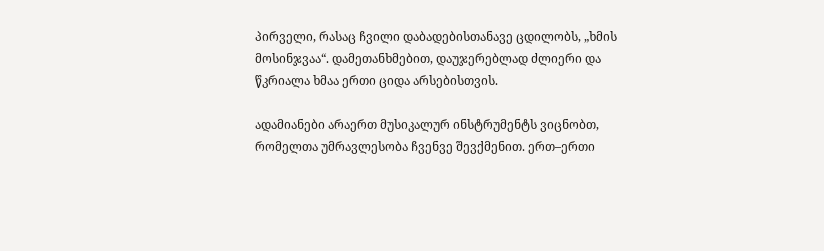პირველი, რასაც ჩვილი დაბადებისთანავე ცდილობს, „ხმის მოსინჯვაა“. დამეთანხმებით, დაუჯერებლად ძლიერი და წკრიალა ხმაა ერთი ციდა არსებისთვის.

ადამიანები არაერთ მუსიკალურ ინსტრუმენტს ვიცნობთ, რომელთა უმრავლესობა ჩვენვე შევქმენით. ერთ–ერთი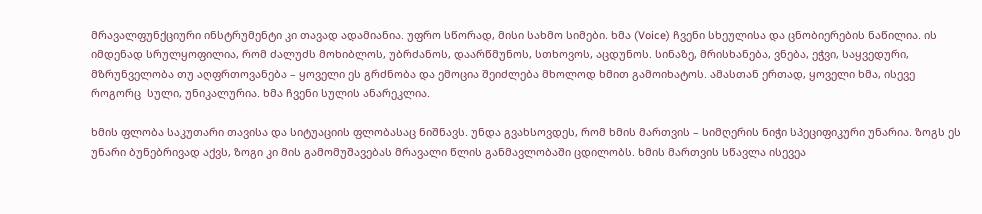მრავალფუნქციური ინსტრუმენტი კი თავად ადამიანია. უფრო სწორად, მისი სახმო სიმები. ხმა (Voice) ჩვენი სხეულისა და ცნობიერების ნაწილია. ის იმდენად სრულყოფილია, რომ ძალუძს მოხიბლოს, უბრძანოს, დაარწმუნოს, სთხოვოს, აცდუნოს. სინაზე, მრისხანება, ვნება, ეჭვი, საყვედური, მზრუნველობა თუ აღფრთოვანება – ყოველი ეს გრძნობა და ემოცია შეიძლება მხოლოდ ხმით გამოიხატოს. ამასთან ერთად, ყოველი ხმა, ისევე როგორც  სული, უნიკალურია. ხმა ჩვენი სულის ანარეკლია.

ხმის ფლობა საკუთარი თავისა და სიტუაციის ფლობასაც ნიშნავს. უნდა გვახსოვდეს, რომ ხმის მართვის – სიმღერის ნიჭი სპეციფიკური უნარია. ზოგს ეს უნარი ბუნებრივად აქვს, ზოგი კი მის გამომუშავებას მრავალი წლის განმავლობაში ცდილობს. ხმის მართვის სწავლა ისევეა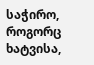საჭირო, როგორც ხატვისა,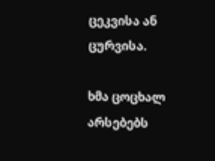ცეკვისა ან ცურვისა.

ხმა ცოცხალ არსებებს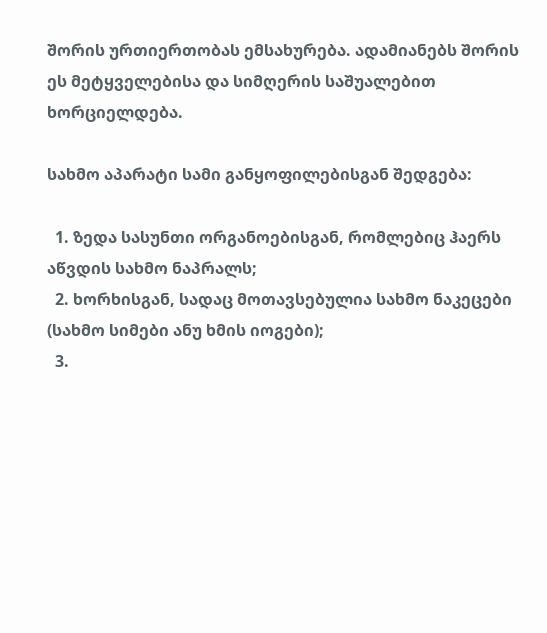შორის ურთიერთობას ემსახურება. ადამიანებს შორის ეს მეტყველებისა და სიმღერის საშუალებით ხორციელდება.

სახმო აპარატი სამი განყოფილებისგან შედგება:

  1. ზედა სასუნთი ორგანოებისგან, რომლებიც ჰაერს აწვდის სახმო ნაპრალს;
  2. ხორხისგან, სადაც მოთავსებულია სახმო ნაკეცები (სახმო სიმები ანუ ხმის იოგები);
  3.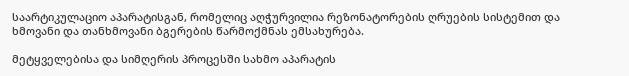საარტიკულაციო აპარატისგან, რომელიც აღჭურვილია რეზონატორების ღრუების სისტემით და ხმოვანი და თანხმოვანი ბგერების წარმოქმნას ემსახურება.

მეტყველებისა და სიმღერის პროცესში სახმო აპარატის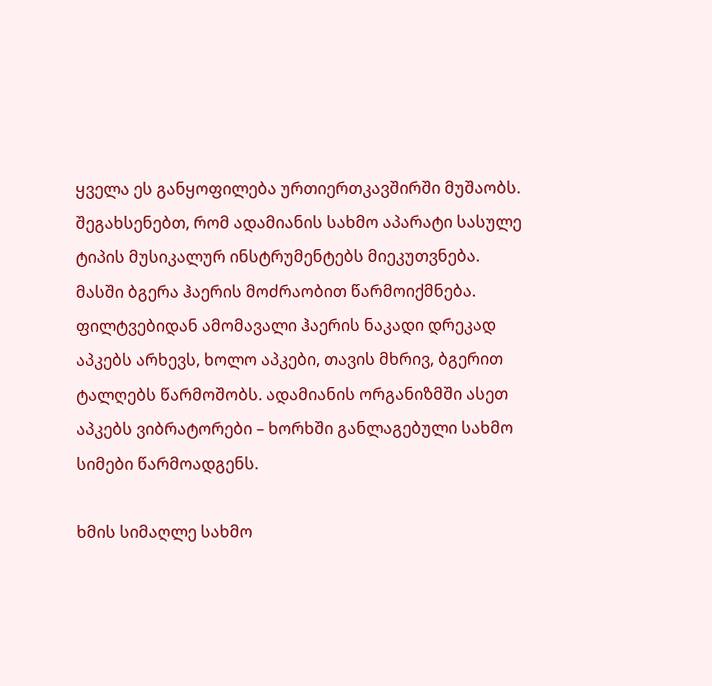ყველა ეს განყოფილება ურთიერთკავშირში მუშაობს. შეგახსენებთ, რომ ადამიანის სახმო აპარატი სასულე ტიპის მუსიკალურ ინსტრუმენტებს მიეკუთვნება. მასში ბგერა ჰაერის მოძრაობით წარმოიქმნება. ფილტვებიდან ამომავალი ჰაერის ნაკადი დრეკად აპკებს არხევს, ხოლო აპკები, თავის მხრივ, ბგერით ტალღებს წარმოშობს. ადამიანის ორგანიზმში ასეთ აპკებს ვიბრატორები – ხორხში განლაგებული სახმო სიმები წარმოადგენს.

ხმის სიმაღლე სახმო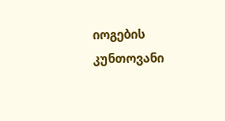იოგების კუნთოვანი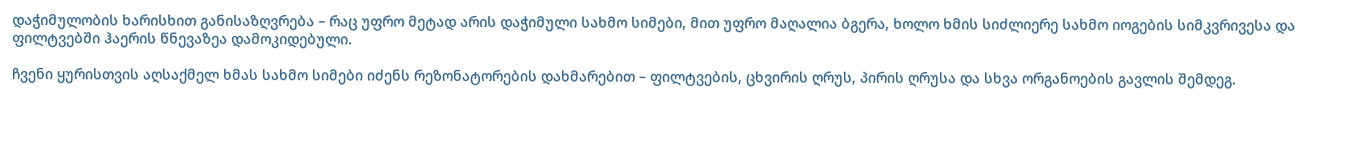დაჭიმულობის ხარისხით განისაზღვრება – რაც უფრო მეტად არის დაჭიმული სახმო სიმები, მით უფრო მაღალია ბგერა, ხოლო ხმის სიძლიერე სახმო იოგების სიმკვრივესა და ფილტვებში ჰაერის წნევაზეა დამოკიდებული.

ჩვენი ყურისთვის აღსაქმელ ხმას სახმო სიმები იძენს რეზონატორების დახმარებით – ფილტვების, ცხვირის ღრუს, პირის ღრუსა და სხვა ორგანოების გავლის შემდეგ.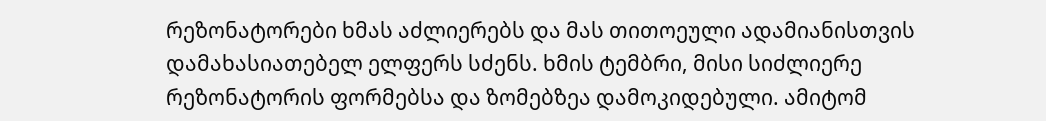რეზონატორები ხმას აძლიერებს და მას თითოეული ადამიანისთვის დამახასიათებელ ელფერს სძენს. ხმის ტემბრი, მისი სიძლიერე რეზონატორის ფორმებსა და ზომებზეა დამოკიდებული. ამიტომ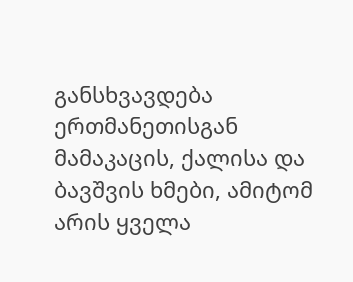განსხვავდება ერთმანეთისგან მამაკაცის, ქალისა და ბავშვის ხმები, ამიტომ არის ყველა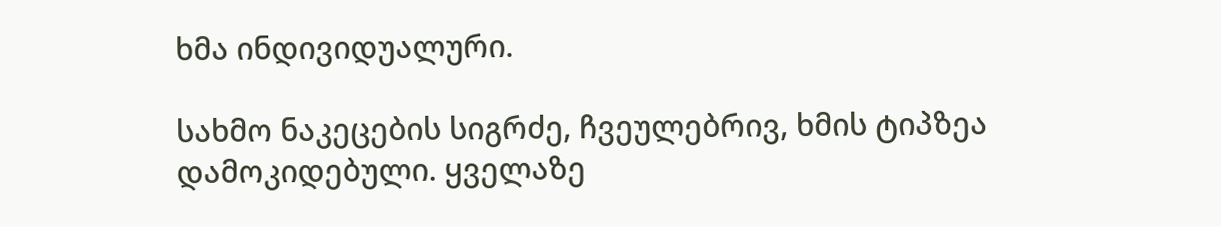ხმა ინდივიდუალური.

სახმო ნაკეცების სიგრძე, ჩვეულებრივ, ხმის ტიპზეა დამოკიდებული. ყველაზე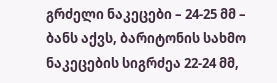გრძელი ნაკეცები – 24-25 მმ – ბანს აქვს, ბარიტონის სახმო ნაკეცების სიგრძეა 22-24 მმ,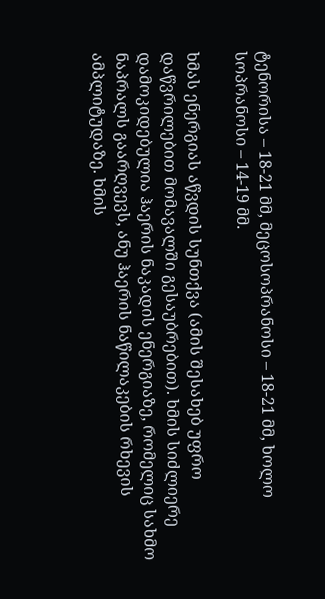ტენორისა – 18-21 მმ, მეცოსოპრანოსი – 18-21 მმ, ხოლო სოპრანოსი – 14-19 მმ.

ხმას ენერგიას აწვდის სუნთქვა (ამის შესახებ უფრო დაწვრილებით მომავალში გესაუბრებით). ხმის სიძლიერე დამოკიდებულია ჰაერის ნაკადის ენერგიაზე, რომელიც სახმო ნაპრალს გაარღვევს, ანუ ჰაერის ნაწილაკების რხევის ამპლიტუდაზე. ხმის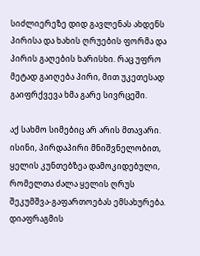სიძლიერეზე დიდ გავლენას ახდენს პირისა და ხახის ღრუების ფორმა და პირის გაღების ხარისხი. რაც უფრო მეტად გაიღება პირი, მით უკეთესად გაიფრქვევა ხმა გარე სივრცეში.

აქ სახმო სიმებიც არ არის მთავარი. ისინი, პირდაპირი მნიშვნელობით, ყელის კუნთებზეა დამოკიდებული, რომელთა ძალა ყელის ღრუს შეკუმშვა-გაფართოებას ემსახურება. დიაფრაგმის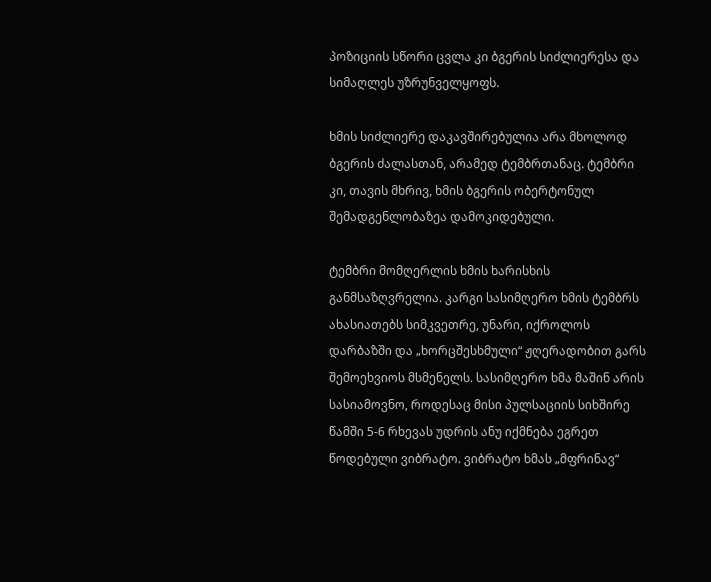პოზიციის სწორი ცვლა კი ბგერის სიძლიერესა და სიმაღლეს უზრუნველყოფს.

ხმის სიძლიერე დაკავშირებულია არა მხოლოდ ბგერის ძალასთან, არამედ ტემბრთანაც. ტემბრი კი, თავის მხრივ, ხმის ბგერის ობერტონულ შემადგენლობაზეა დამოკიდებული.

ტემბრი მომღერლის ხმის ხარისხის განმსაზღვრელია. კარგი სასიმღერო ხმის ტემბრს ახასიათებს სიმკვეთრე, უნარი, იქროლოს დარბაზში და „ხორცშესხმული“ ჟღერადობით გარს შემოეხვიოს მსმენელს. სასიმღერო ხმა მაშინ არის სასიამოვნო, როდესაც მისი პულსაციის სიხშირე წამში 5-6 რხევას უდრის ანუ იქმნება ეგრეთ წოდებული ვიბრატო. ვიბრატო ხმას „მფრინავ“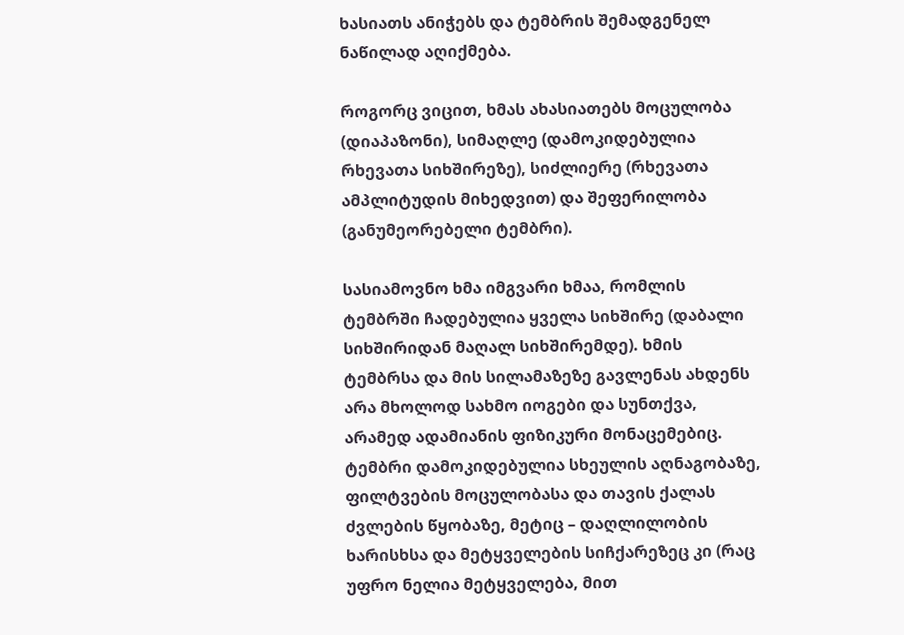ხასიათს ანიჭებს და ტემბრის შემადგენელ ნაწილად აღიქმება.

როგორც ვიცით, ხმას ახასიათებს მოცულობა (დიაპაზონი), სიმაღლე (დამოკიდებულია რხევათა სიხშირეზე), სიძლიერე (რხევათა ამპლიტუდის მიხედვით) და შეფერილობა (განუმეორებელი ტემბრი).

სასიამოვნო ხმა იმგვარი ხმაა, რომლის ტემბრში ჩადებულია ყველა სიხშირე (დაბალი სიხშირიდან მაღალ სიხშირემდე). ხმის ტემბრსა და მის სილამაზეზე გავლენას ახდენს არა მხოლოდ სახმო იოგები და სუნთქვა, არამედ ადამიანის ფიზიკური მონაცემებიც. ტემბრი დამოკიდებულია სხეულის აღნაგობაზე, ფილტვების მოცულობასა და თავის ქალას ძვლების წყობაზე, მეტიც – დაღლილობის ხარისხსა და მეტყველების სიჩქარეზეც კი (რაც უფრო ნელია მეტყველება, მით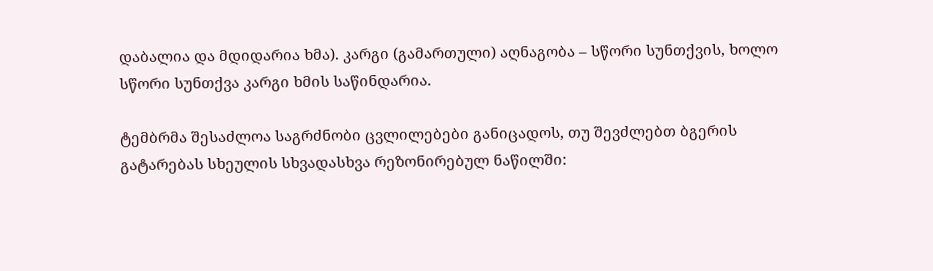დაბალია და მდიდარია ხმა). კარგი (გამართული) აღნაგობა – სწორი სუნთქვის, ხოლო სწორი სუნთქვა კარგი ხმის საწინდარია.

ტემბრმა შესაძლოა საგრძნობი ცვლილებები განიცადოს, თუ შევძლებთ ბგერის გატარებას სხეულის სხვადასხვა რეზონირებულ ნაწილში: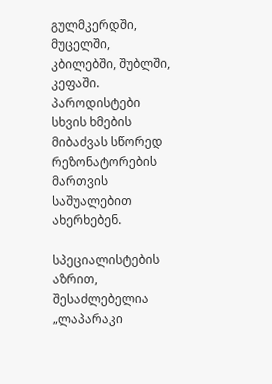გულმკერდში, მუცელში, კბილებში, შუბლში, კეფაში. პაროდისტები სხვის ხმების მიბაძვას სწორედ რეზონატორების მართვის საშუალებით ახერხებენ.

სპეციალისტების აზრით, შესაძლებელია „ლაპარაკი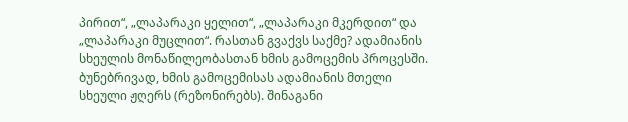პირით“, „ლაპარაკი ყელით“, „ლაპარაკი მკერდით“ და „ლაპარაკი მუცლით“. რასთან გვაქვს საქმე? ადამიანის სხეულის მონაწილეობასთან ხმის გამოცემის პროცესში. ბუნებრივად, ხმის გამოცემისას ადამიანის მთელი სხეული ჟღერს (რეზონირებს). შინაგანი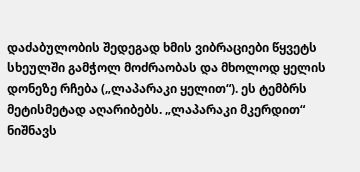დაძაბულობის შედეგად ხმის ვიბრაციები წყვეტს სხეულში გამჭოლ მოძრაობას და მხოლოდ ყელის დონეზე რჩება („ლაპარაკი ყელით“). ეს ტემბრს მეტისმეტად აღარიბებს. „ლაპარაკი მკერდით“ ნიშნავს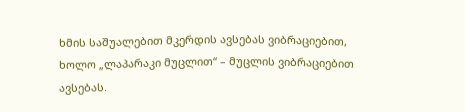ხმის საშუალებით მკერდის ავსებას ვიბრაციებით, ხოლო „ლაპარაკი მუცლით“ – მუცლის ვიბრაციებით ავსებას.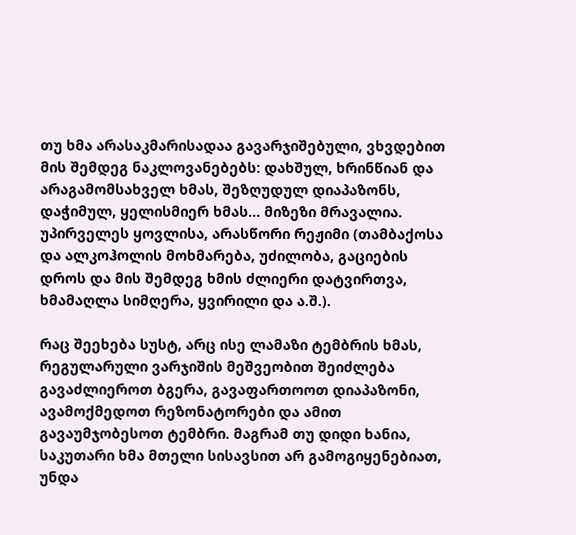თუ ხმა არასაკმარისადაა გავარჯიშებული, ვხვდებით მის შემდეგ ნაკლოვანებებს: დახშულ, ხრინწიან და არაგამომსახველ ხმას, შეზღუდულ დიაპაზონს, დაჭიმულ, ყელისმიერ ხმას… მიზეზი მრავალია. უპირველეს ყოვლისა, არასწორი რეჟიმი (თამბაქოსა და ალკოჰოლის მოხმარება, უძილობა, გაციების დროს და მის შემდეგ ხმის ძლიერი დატვირთვა, ხმამაღლა სიმღერა, ყვირილი და ა.შ.).

რაც შეეხება სუსტ, არც ისე ლამაზი ტემბრის ხმას, რეგულარული ვარჯიშის მეშვეობით შეიძლება გავაძლიეროთ ბგერა, გავაფართოოთ დიაპაზონი, ავამოქმედოთ რეზონატორები და ამით გავაუმჯობესოთ ტემბრი. მაგრამ თუ დიდი ხანია, საკუთარი ხმა მთელი სისავსით არ გამოგიყენებიათ, უნდა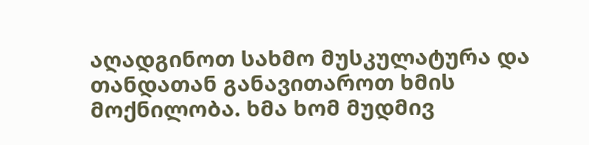აღადგინოთ სახმო მუსკულატურა და თანდათან განავითაროთ ხმის მოქნილობა. ხმა ხომ მუდმივ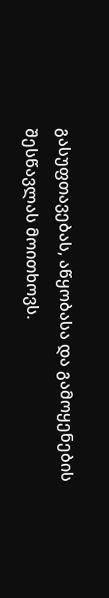გასუფთავებას, აწყობასა და გამოყენების შესწავლას მოითხოვს.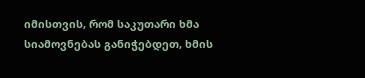იმისთვის, რომ საკუთარი ხმა სიამოვნებას განიჭებდეთ, ხმის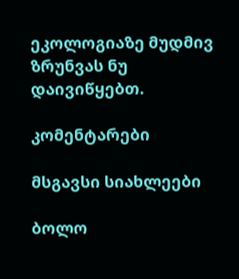ეკოლოგიაზე მუდმივ ზრუნვას ნუ დაივიწყებთ.

კომენტარები

მსგავსი სიახლეები

ბოლო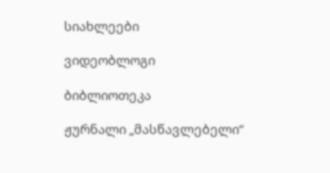სიახლეები

ვიდეობლოგი

ბიბლიოთეკა

ჟურნალი „მასწავლებელი“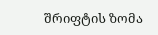შრიფტის ზომა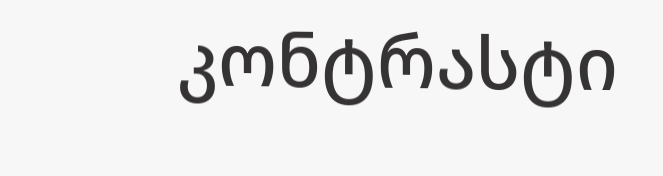კონტრასტი